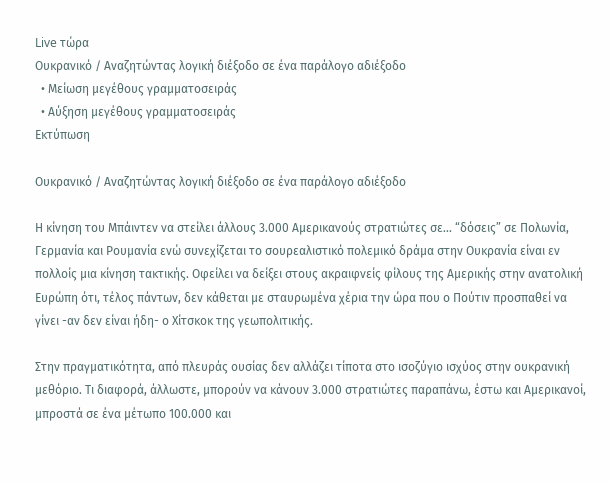Live τώρα
Ουκρανικό / Αναζητώντας λογική διέξοδο σε ένα παράλογο αδιέξοδο
  • Μείωση μεγέθους γραμματοσειράς
  • Αύξηση μεγέθους γραμματοσειράς
Εκτύπωση

Ουκρανικό / Αναζητώντας λογική διέξοδο σε ένα παράλογο αδιέξοδο

Η κίνηση του Μπάιντεν να στείλει άλλους 3.000 Αμερικανούς στρατιώτες σε... “δόσεις” σε Πολωνία, Γερμανία και Ρουμανία ενώ συνεχίζεται το σουρεαλιστικό πολεμικό δράμα στην Ουκρανία είναι εν πολλοίς μια κίνηση τακτικής. Οφείλει να δείξει στους ακραιφνείς φίλους της Αμερικής στην ανατολική Ευρώπη ότι, τέλος πάντων, δεν κάθεται με σταυρωμένα χέρια την ώρα που ο Πούτιν προσπαθεί να γίνει -αν δεν είναι ήδη- ο Χίτσκοκ της γεωπολιτικής.

Στην πραγματικότητα, από πλευράς ουσίας δεν αλλάζει τίποτα στο ισοζύγιο ισχύος στην ουκρανική μεθόριο. Τι διαφορά, άλλωστε, μπορούν να κάνουν 3.000 στρατιώτες παραπάνω, έστω και Αμερικανοί, μπροστά σε ένα μέτωπο 100.000 και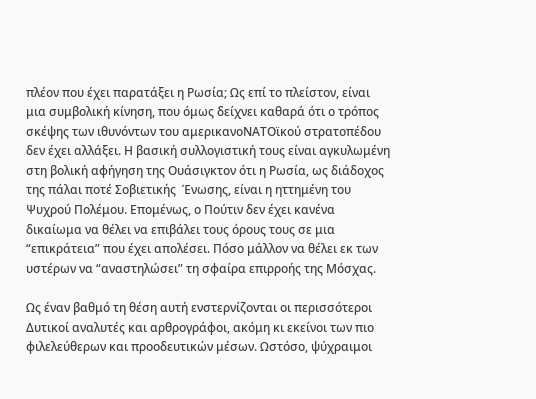πλέον που έχει παρατάξει η Ρωσία; Ως επί το πλείστον, είναι μια συμβολική κίνηση, που όμως δείχνει καθαρά ότι ο τρόπος σκέψης των ιθυνόντων του αμερικανοΝΑΤΟϊκού στρατοπέδου δεν έχει αλλάξει. Η βασική συλλογιστική τους είναι αγκυλωμένη στη βολική αφήγηση της Ουάσιγκτον ότι η Ρωσία, ως διάδοχος της πάλαι ποτέ Σοβιετικής  Ένωσης, είναι η ηττημένη του Ψυχρού Πολέμου. Επομένως, ο Πούτιν δεν έχει κανένα δικαίωμα να θέλει να επιβάλει τους όρους τους σε μια “επικράτεια” που έχει απολέσει. Πόσο μάλλον να θέλει εκ των υστέρων να “αναστηλώσει” τη σφαίρα επιρροής της Μόσχας.

Ως έναν βαθμό τη θέση αυτή ενστερνίζονται οι περισσότεροι Δυτικοί αναλυτές και αρθρογράφοι, ακόμη κι εκείνοι των πιο φιλελεύθερων και προοδευτικών μέσων. Ωστόσο, ψύχραιμοι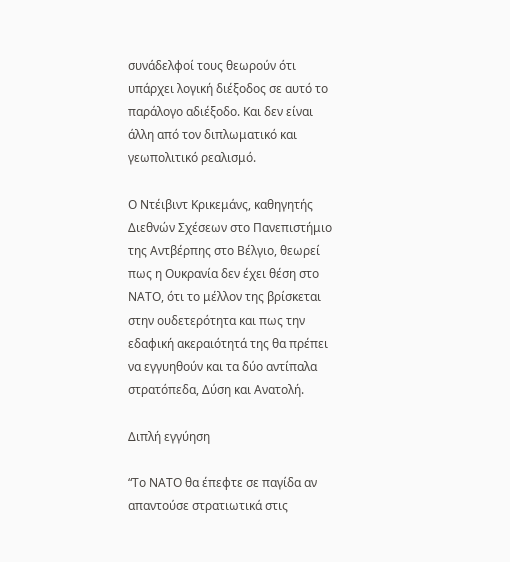συνάδελφοί τους θεωρούν ότι υπάρχει λογική διέξοδος σε αυτό το παράλογο αδιέξοδο. Και δεν είναι άλλη από τον διπλωματικό και γεωπολιτικό ρεαλισμό.

Ο Ντέιβιντ Κρικεμάνς, καθηγητής Διεθνών Σχέσεων στο Πανεπιστήμιο της Αντβέρπης στο Βέλγιο, θεωρεί πως η Ουκρανία δεν έχει θέση στο ΝΑΤΟ, ότι το μέλλον της βρίσκεται στην ουδετερότητα και πως την εδαφική ακεραιότητά της θα πρέπει να εγγυηθούν και τα δύο αντίπαλα στρατόπεδα, Δύση και Ανατολή.

Διπλή εγγύηση

“Το ΝΑΤΟ θα έπεφτε σε παγίδα αν απαντούσε στρατιωτικά στις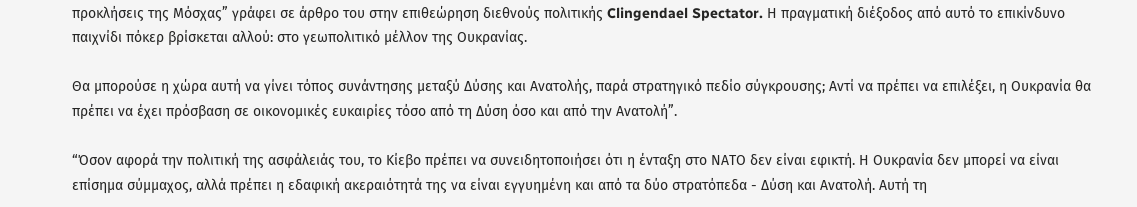προκλήσεις της Μόσχας” γράφει σε άρθρο του στην επιθεώρηση διεθνούς πολιτικής Clingendael Spectator. Η πραγματική διέξοδος από αυτό το επικίνδυνο παιχνίδι πόκερ βρίσκεται αλλού: στο γεωπολιτικό μέλλον της Ουκρανίας.

Θα μπορούσε η χώρα αυτή να γίνει τόπος συνάντησης μεταξύ Δύσης και Ανατολής, παρά στρατηγικό πεδίο σύγκρουσης; Αντί να πρέπει να επιλέξει, η Ουκρανία θα πρέπει να έχει πρόσβαση σε οικονομικές ευκαιρίες τόσο από τη Δύση όσο και από την Ανατολή”.

“Όσον αφορά την πολιτική της ασφάλειάς του, το Κίεβο πρέπει να συνειδητοποιήσει ότι η ένταξη στο ΝΑΤΟ δεν είναι εφικτή. Η Ουκρανία δεν μπορεί να είναι επίσημα σύμμαχος, αλλά πρέπει η εδαφική ακεραιότητά της να είναι εγγυημένη και από τα δύο στρατόπεδα - Δύση και Ανατολή. Αυτή τη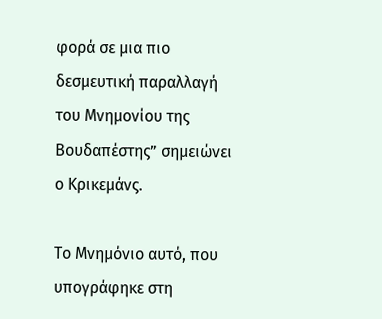φορά σε μια πιο δεσμευτική παραλλαγή του Μνημονίου της Βουδαπέστης” σημειώνει ο Κρικεμάνς.

Το Μνημόνιο αυτό, που υπογράφηκε στη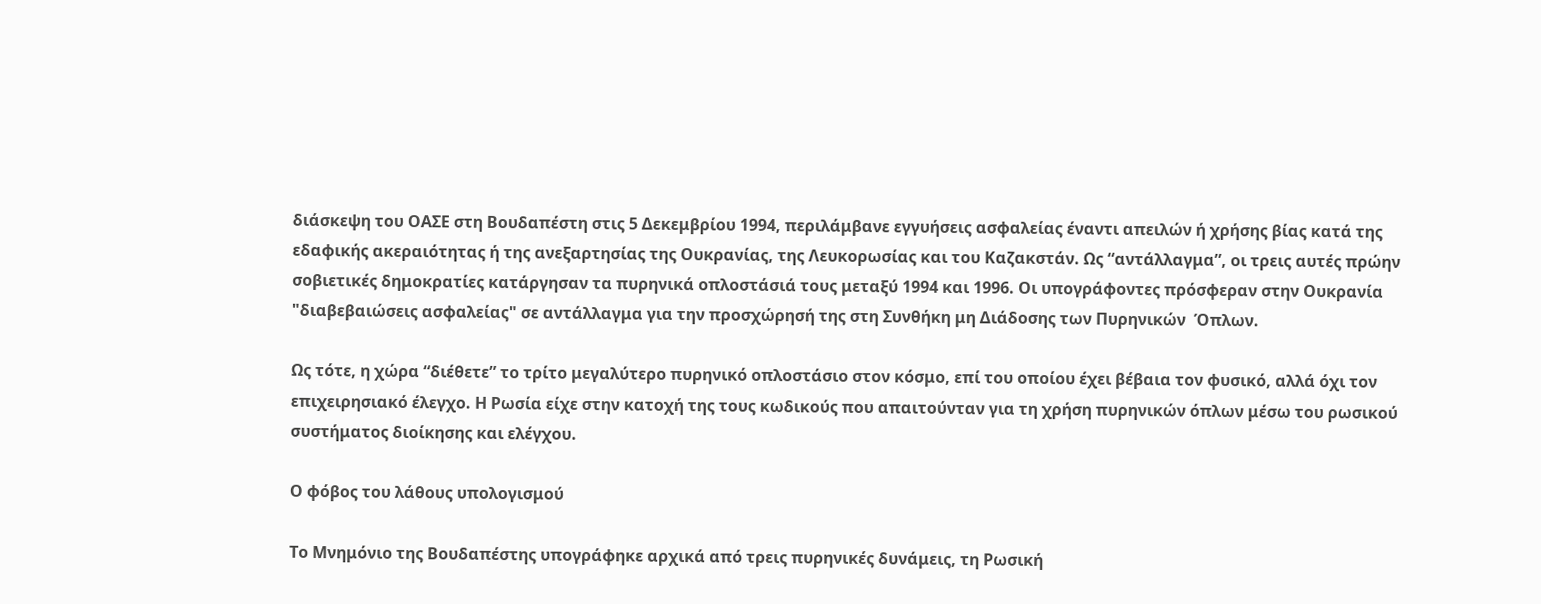διάσκεψη του ΟΑΣΕ στη Βουδαπέστη στις 5 Δεκεμβρίου 1994, περιλάμβανε εγγυήσεις ασφαλείας έναντι απειλών ή χρήσης βίας κατά της εδαφικής ακεραιότητας ή της ανεξαρτησίας της Ουκρανίας, της Λευκορωσίας και του Καζακστάν. Ως “αντάλλαγμα”, οι τρεις αυτές πρώην σοβιετικές δημοκρατίες κατάργησαν τα πυρηνικά οπλοστάσιά τους μεταξύ 1994 και 1996. Οι υπογράφοντες πρόσφεραν στην Ουκρανία "διαβεβαιώσεις ασφαλείας" σε αντάλλαγμα για την προσχώρησή της στη Συνθήκη μη Διάδοσης των Πυρηνικών  Όπλων.

Ως τότε, η χώρα “διέθετε” το τρίτο μεγαλύτερο πυρηνικό οπλοστάσιο στον κόσμο, επί του οποίου έχει βέβαια τον φυσικό, αλλά όχι τον επιχειρησιακό έλεγχο. Η Ρωσία είχε στην κατοχή της τους κωδικούς που απαιτούνταν για τη χρήση πυρηνικών όπλων μέσω του ρωσικού συστήματος διοίκησης και ελέγχου.

Ο φόβος του λάθους υπολογισμού

Το Μνημόνιο της Βουδαπέστης υπογράφηκε αρχικά από τρεις πυρηνικές δυνάμεις, τη Ρωσική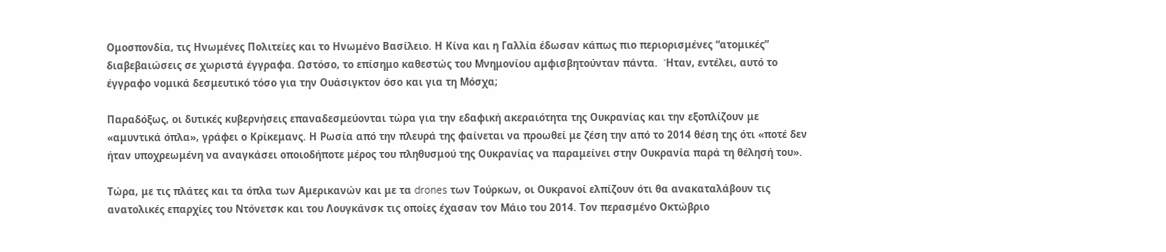Ομοσπονδία, τις Ηνωμένες Πολιτείες και το Ηνωμένο Βασίλειο. Η Κίνα και η Γαλλία έδωσαν κάπως πιο περιορισμένες “ατομικές” διαβεβαιώσεις σε χωριστά έγγραφα. Ωστόσο, το επίσημο καθεστώς του Μνημονίου αμφισβητούνταν πάντα.  Ήταν, εντέλει, αυτό το έγγραφο νομικά δεσμευτικό τόσο για την Ουάσιγκτον όσο και για τη Μόσχα;

Παραδόξως, οι δυτικές κυβερνήσεις επαναδεσμεύονται τώρα για την εδαφική ακεραιότητα της Ουκρανίας και την εξοπλίζουν με «αμυντικά όπλα», γράφει ο Κρίκεμανς. Η Ρωσία από την πλευρά της φαίνεται να προωθεί με ζέση την από το 2014 θέση της ότι «ποτέ δεν ήταν υποχρεωμένη να αναγκάσει οποιοδήποτε μέρος του πληθυσμού της Ουκρανίας να παραμείνει στην Ουκρανία παρά τη θέλησή του».

Τώρα, με τις πλάτες και τα όπλα των Αμερικανών και με τα drones των Τούρκων, οι Ουκρανοί ελπίζουν ότι θα ανακαταλάβουν τις ανατολικές επαρχίες του Ντόνετσκ και του Λουγκάνσκ τις οποίες έχασαν τον Μάιο του 2014. Τον περασμένο Οκτώβριο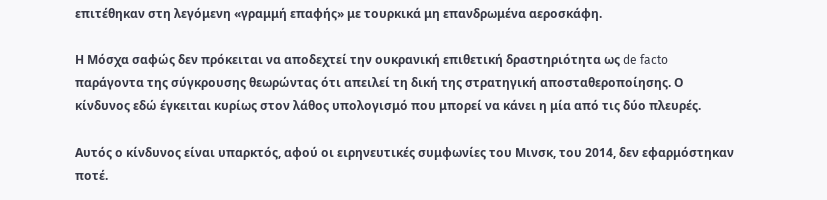επιτέθηκαν στη λεγόμενη «γραμμή επαφής» με τουρκικά μη επανδρωμένα αεροσκάφη.

Η Μόσχα σαφώς δεν πρόκειται να αποδεχτεί την ουκρανική επιθετική δραστηριότητα ως de facto παράγοντα της σύγκρουσης θεωρώντας ότι απειλεί τη δική της στρατηγική αποσταθεροποίησης. Ο κίνδυνος εδώ έγκειται κυρίως στον λάθος υπολογισμό που μπορεί να κάνει η μία από τις δύο πλευρές.

Αυτός ο κίνδυνος είναι υπαρκτός, αφού οι ειρηνευτικές συμφωνίες του Μινσκ, του 2014, δεν εφαρμόστηκαν ποτέ.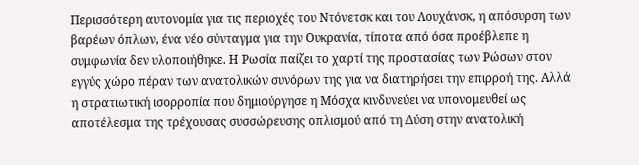Περισσότερη αυτονομία για τις περιοχές του Ντόνετσκ και του Λουχάνσκ, η απόσυρση των βαρέων όπλων, ένα νέο σύνταγμα για την Ουκρανία, τίποτα από όσα προέβλεπε η συμφωνία δεν υλοποιήθηκε. Η Ρωσία παίζει το χαρτί της προστασίας των Ρώσων στον εγγύς χώρο πέραν των ανατολικών συνόρων της για να διατηρήσει την επιρροή της. Αλλά η στρατιωτική ισορροπία που δημιούργησε η Μόσχα κινδυνεύει να υπονομευθεί ως αποτέλεσμα της τρέχουσας συσσώρευσης οπλισμού από τη Δύση στην ανατολική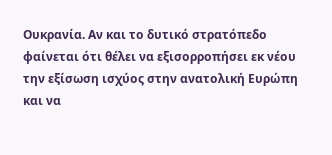Ουκρανία. Αν και το δυτικό στρατόπεδο φαίνεται ότι θέλει να εξισορροπήσει εκ νέου την εξίσωση ισχύος στην ανατολική Ευρώπη και να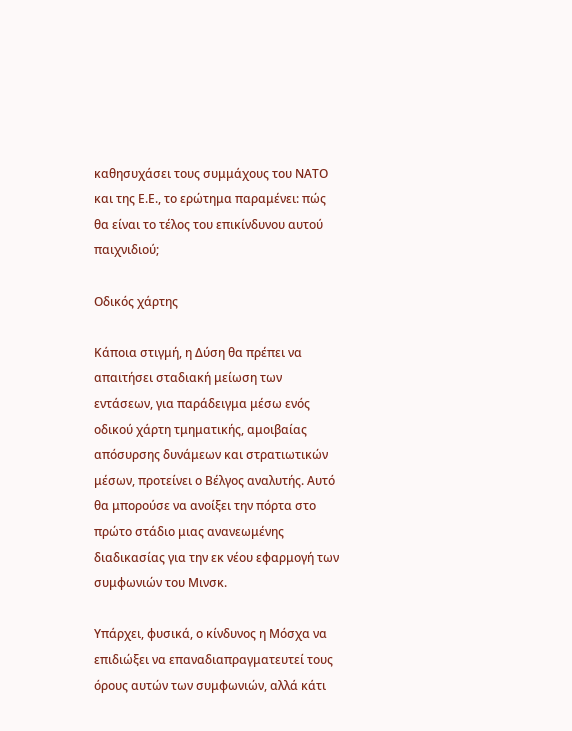καθησυχάσει τους συμμάχους του ΝΑΤΟ και της Ε.Ε., το ερώτημα παραμένει: πώς θα είναι το τέλος του επικίνδυνου αυτού παιχνιδιού;

Οδικός χάρτης

Κάποια στιγμή, η Δύση θα πρέπει να απαιτήσει σταδιακή μείωση των εντάσεων, για παράδειγμα μέσω ενός οδικού χάρτη τμηματικής, αμοιβαίας απόσυρσης δυνάμεων και στρατιωτικών μέσων, προτείνει ο Βέλγος αναλυτής. Αυτό θα μπορούσε να ανοίξει την πόρτα στο πρώτο στάδιο μιας ανανεωμένης διαδικασίας για την εκ νέου εφαρμογή των συμφωνιών του Μινσκ.

Υπάρχει, φυσικά, ο κίνδυνος η Μόσχα να επιδιώξει να επαναδιαπραγματευτεί τους όρους αυτών των συμφωνιών, αλλά κάτι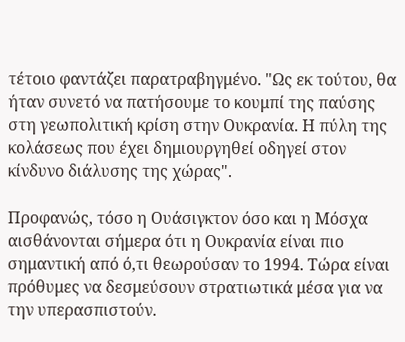τέτοιο φαντάζει παρατραβηγμένο. "Ως εκ τούτου, θα ήταν συνετό να πατήσουμε το κουμπί της παύσης στη γεωπολιτική κρίση στην Ουκρανία. Η πύλη της κολάσεως που έχει δημιουργηθεί οδηγεί στον κίνδυνο διάλυσης της χώρας".

Προφανώς, τόσο η Ουάσιγκτον όσο και η Μόσχα αισθάνονται σήμερα ότι η Ουκρανία είναι πιο σημαντική από ό,τι θεωρούσαν το 1994. Τώρα είναι πρόθυμες να δεσμεύσουν στρατιωτικά μέσα για να την υπερασπιστούν.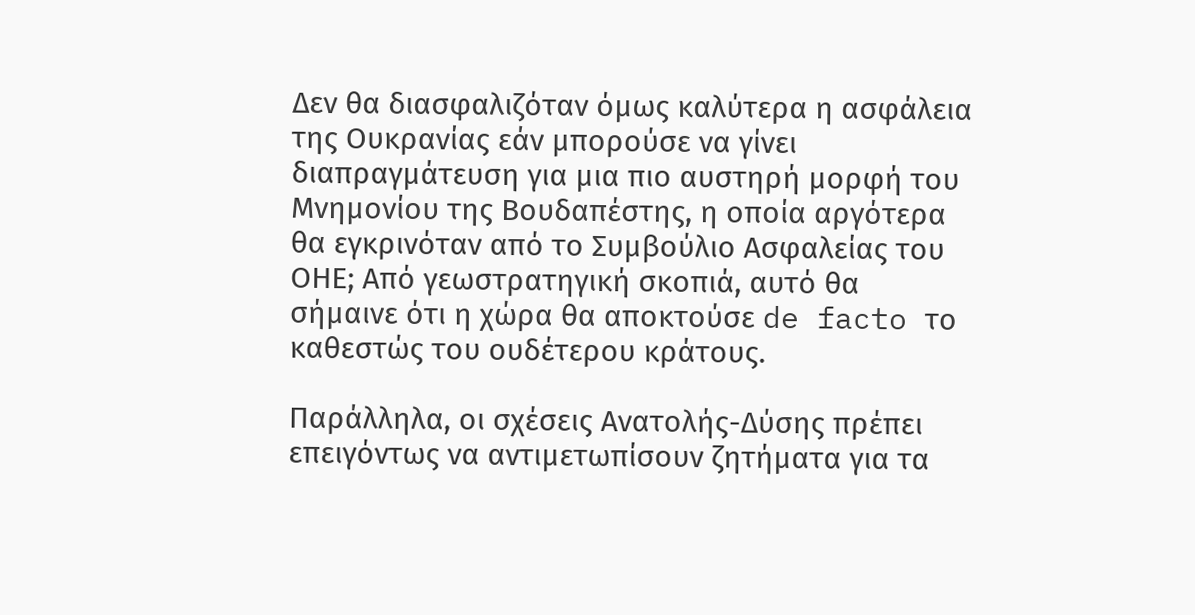Δεν θα διασφαλιζόταν όμως καλύτερα η ασφάλεια της Ουκρανίας εάν μπορούσε να γίνει διαπραγμάτευση για μια πιο αυστηρή μορφή του Μνημονίου της Βουδαπέστης, η οποία αργότερα θα εγκρινόταν από το Συμβούλιο Ασφαλείας του ΟΗΕ; Από γεωστρατηγική σκοπιά, αυτό θα σήμαινε ότι η χώρα θα αποκτούσε de facto το καθεστώς του ουδέτερου κράτους.

Παράλληλα, οι σχέσεις Ανατολής-Δύσης πρέπει επειγόντως να αντιμετωπίσουν ζητήματα για τα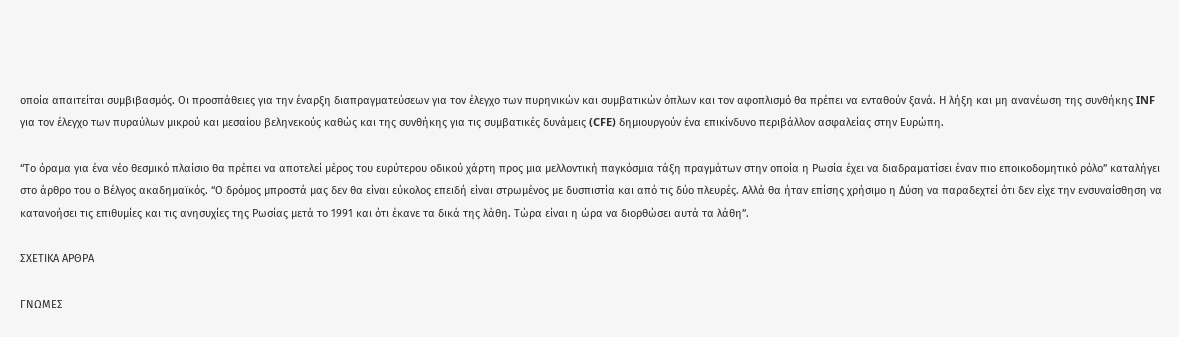οποία απαιτείται συμβιβασμός. Οι προσπάθειες για την έναρξη διαπραγματεύσεων για τον έλεγχο των πυρηνικών και συμβατικών όπλων και τον αφοπλισμό θα πρέπει να ενταθούν ξανά. Η λήξη και μη ανανέωση της συνθήκης INF για τον έλεγχο των πυραύλων μικρού και μεσαίου βεληνεκούς καθώς και της συνθήκης για τις συμβατικές δυνάμεις (CFE) δημιουργούν ένα επικίνδυνο περιβάλλον ασφαλείας στην Ευρώπη.

“Το όραμα για ένα νέο θεσμικό πλαίσιο θα πρέπει να αποτελεί μέρος του ευρύτερου οδικού χάρτη προς μια μελλοντική παγκόσμια τάξη πραγμάτων στην οποία η Ρωσία έχει να διαδραματίσει έναν πιο εποικοδομητικό ρόλο” καταλήγει στο άρθρο του ο Βέλγος ακαδημαϊκός. “Ο δρόμος μπροστά μας δεν θα είναι εύκολος επειδή είναι στρωμένος με δυσπιστία και από τις δύο πλευρές. Αλλά θα ήταν επίσης χρήσιμο η Δύση να παραδεχτεί ότι δεν είχε την ενσυναίσθηση να κατανοήσει τις επιθυμίες και τις ανησυχίες της Ρωσίας μετά το 1991 και ότι έκανε τα δικά της λάθη. Τώρα είναι η ώρα να διορθώσει αυτά τα λάθη”.

ΣΧΕΤΙΚΑ ΑΡΘΡΑ

ΓΝΩΜΕΣ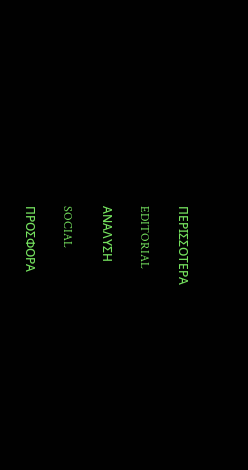ΠΕΡΙΣΣΟΤΕΡΑ

EDITORIAL

ΑΝΑΛΥΣΗ

SOCIAL

ΠΡΟΣΦΟΡΑ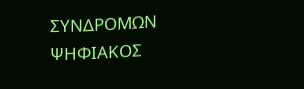ΣΥΝΔΡΟΜΩΝ
ΨΗΦΙΑΚΟΣ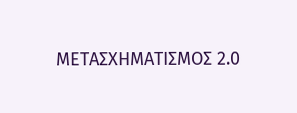ΜΕΤΑΣΧΗΜΑΤΙΣΜΟΣ 2.0